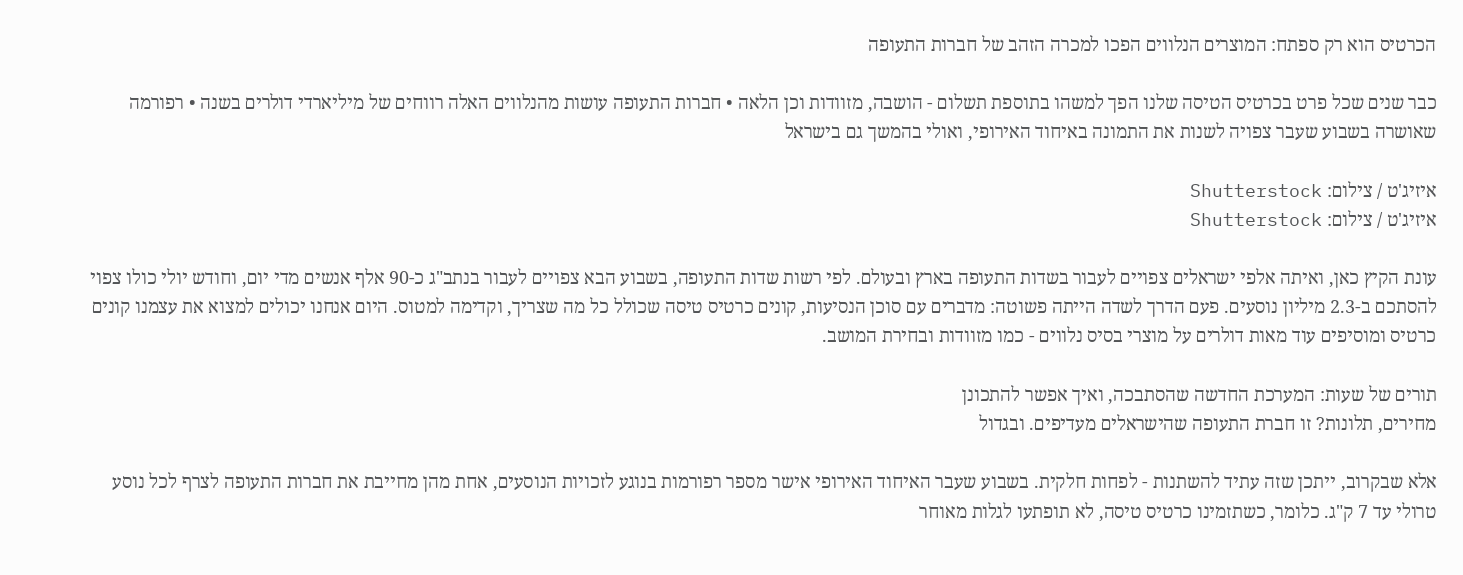הכרטיס הוא רק ספתח: המוצרים הנלווים הפכו למכרה הזהב של חברות התעופה

כבר שנים שכל פרט בכרטיס הטיסה שלנו הפך למשהו בתוספת תשלום - הושבה, מזוודות וכן הלאה • חברות התעופה עושות מהנלווים האלה רווחים של מיליארדי דולרים בשנה • רפורמה שאושרה בשבוע שעבר צפויה לשנות את התמונה באיחוד האירופי, ואולי בהמשך גם בישראל

איזיג'ט / צילום: Shutterstock
איזיג'ט / צילום: Shutterstock

עונת הקיץ כאן, ואיתה אלפי ישראלים צפויים לעבור בשדות התעופה בארץ ובעולם. לפי רשות שדות התעופה, בשבוע הבא צפויים לעבור בנתב"ג כ-90 אלף אנשים מדי יום, וחודש יולי כולו צפוי להסתכם ב-2.3 מיליון נוסעים. פעם הדרך לשדה הייתה פשוטה: מדברים עם סוכן הנסיעות, קונים כרטיס טיסה שכולל כל מה שצריך, וקדימה למטוס. היום אנחנו יכולים למצוא את עצמנו קונים כרטיס ומוסיפים עוד מאות דולרים על מוצרי בסיס נלווים - כמו מזוודות ובחירת המושב.

תורים של שעות: המערכת החדשה שהסתבכה, ואיך אפשר להתכונן
מחירים, תלונות? זו חברת התעופה שהישראלים מעדיפים. ובגדול

אלא שבקרוב, ייתכן שזה עתיד להשתנות - לפחות חלקית. בשבוע שעבר האיחוד האירופי אישר מספר רפורמות בנוגע לזכויות הנוסעים, אחת מהן מחייבת את חברות התעופה לצרף לכל נוסע טרולי עד 7 ק"ג. כלומר, כשתזמינו כרטיס טיסה, לא תופתעו לגלות מאוחר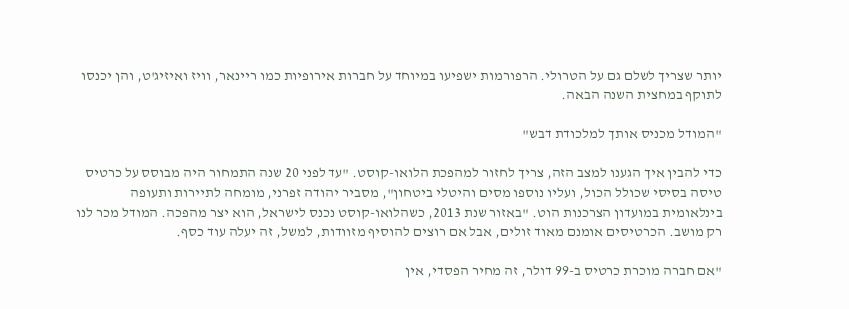יותר שצריך לשלם גם על הטרולי. הרפורמות ישפיעו במיוחד על חברות אירופיות כמו ריינאר, וויז ואיזיג'ט, והן יכנסו לתוקף במחצית השנה הבאה.

"המודל מכניס אותך למלכודת דבש"

כדי להבין איך הגענו למצב הזה, צריך לחזור למהפכת הלואו-קוסט. "עד לפני 20 שנה התמחור היה מבוסס על כרטיס טיסה בסיסי שכולל הכול, ועליו נוספו מסים והיטלי ביטחון", מסביר יהודה זפרני, מומחה לתיירות ותעופה בינלאומית במועדון הצרכנות הוט. "באזור שנת 2013, כשהלואו-קוסט נכנס לישראל, הוא יצר מהפכה. המודל מכר לנו רק מושב. הכרטיסים אומנם מאוד זולים, אבל אם רוצים להוסיף מזוודות, למשל, זה יעלה עוד כסף.

"אם חברה מוכרת כרטיס ב-99 דולר, זה מחיר הפסדי, אין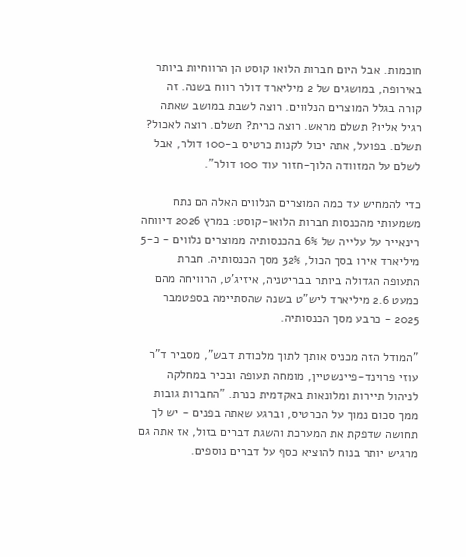חוכמות. אבל היום חברות הלואו קוסט הן הרווחיות ביותר באירופה, במושגים של 2 מיליארד דולר רווח בשנה. זה קורה בגלל המוצרים הנלווים. רוצה לשבת במושב שאתה רגיל אליו? תשלם מראש. רוצה כרית? תשלם. רוצה לאכול? תשלם. בפועל, אתה יכול לקנות כרטיס ב-100 דולר, אבל לשלם על המזוודה הלוך-חזור עוד 100 דולר".

כדי להמחיש עד כמה המוצרים הנלווים האלה הם נתח משמעותי מהכנסות חברות הלואו-קוסט: במרץ 2026 דיווחה רינאייר על עלייה של 6% בהכנסותיה ממוצרים נלווים - כ-5 מיליארד אירו בסך הכול, 32% מסך הכנסותיה. חברת התעופה הגדולה ביותר בבריטניה, איזיג'ט, הרוויחה מהם כמעט 2.6 מיליארד ליש"ט בשנה שהסתיימה בספטמבר 2025 - כרבע מסך הכנסותיה.

"המודל הזה מכניס אותך לתוך מלכודת דבש", מסביר ד"ר עוזי פרוינד-פיינשטיין, מומחה תעופה ובכיר במחלקה לניהול תיירות ומלונאות באקדמית כנרת. "החברות גובות ממך סכום נמוך על הכרטיס, וברגע שאתה בפנים - יש לך תחושה שדפקת את המערכת והשגת דברים בזול, אז אתה גם מרגיש יותר בנוח להוציא כסף על דברים נוספים.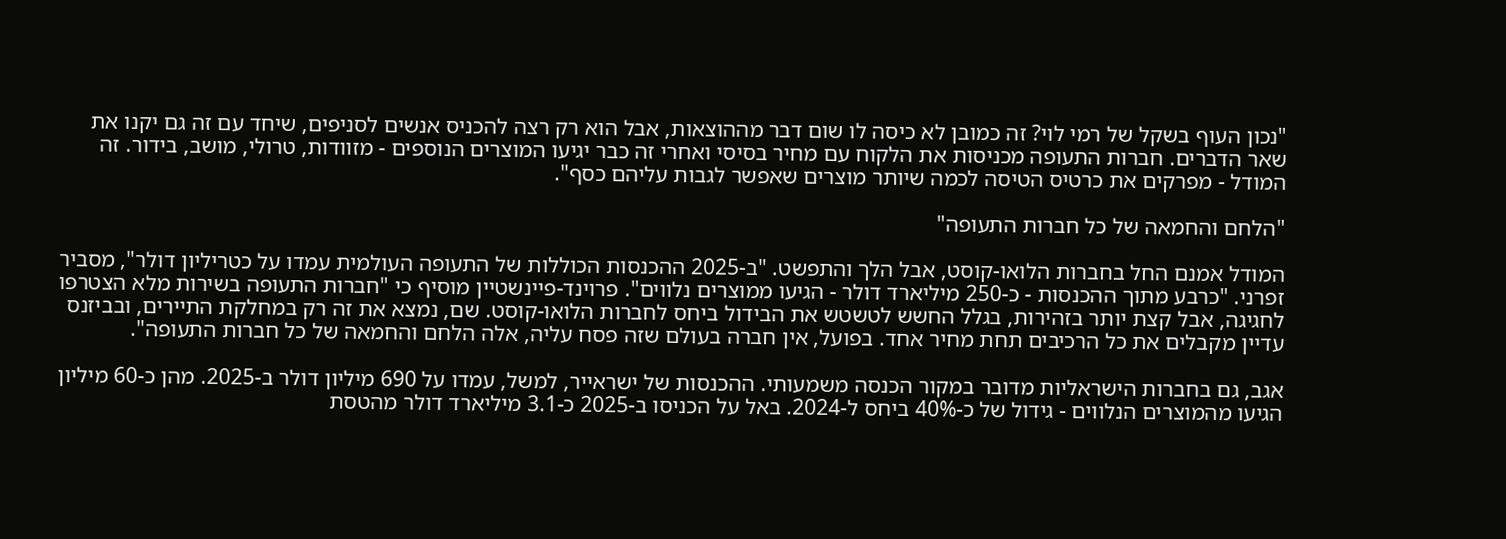"נכון העוף בשקל של רמי לוי? זה כמובן לא כיסה לו שום דבר מההוצאות, אבל הוא רק רצה להכניס אנשים לסניפים, שיחד עם זה גם יקנו את שאר הדברים. חברות התעופה מכניסות את הלקוח עם מחיר בסיסי ואחרי זה כבר יגיעו המוצרים הנוספים - מזוודות, טרולי, מושב, בידור. זה המודל - מפרקים את כרטיס הטיסה לכמה שיותר מוצרים שאפשר לגבות עליהם כסף".

"הלחם והחמאה של כל חברות התעופה"

המודל אמנם החל בחברות הלואו-קוסט, אבל הלך והתפשט. "ב-2025 ההכנסות הכוללות של התעופה העולמית עמדו על כטריליון דולר", מסביר זפרני. "כרבע מתוך ההכנסות - כ-250 מיליארד דולר - הגיעו ממוצרים נלווים". פרוינד-פיינשטיין מוסיף כי "חברות התעופה בשירות מלא הצטרפו לחגיגה, אבל קצת יותר בזהירות, בגלל החשש לטשטש את הבידול ביחס לחברות הלואו-קוסט. שם, נמצא את זה רק במחלקת התיירים, ובביזנס עדיין מקבלים את כל הרכיבים תחת מחיר אחד. בפועל, אין חברה בעולם שזה פסח עליה, אלה הלחם והחמאה של כל חברות התעופה".

אגב, גם בחברות הישראליות מדובר במקור הכנסה משמעותי. ההכנסות של ישראייר, למשל, עמדו על 690 מיליון דולר ב-2025. מהן כ-60 מיליון הגיעו מהמוצרים הנלווים - גידול של כ-40% ביחס ל-2024. באל על הכניסו ב-2025 כ-3.1 מיליארד דולר מהטסת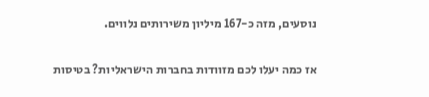נוסעים, מזה כ-167 מיליון משירותים נלווים.

אז כמה יעלו לכם מזוודות בחברות הישראליות? בטיסות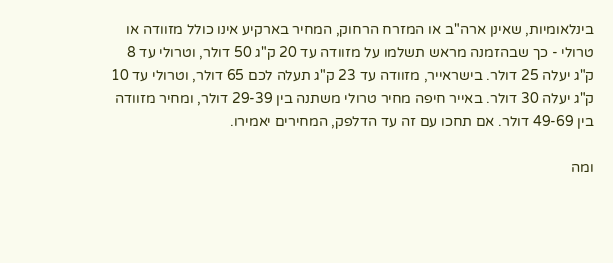בינלאומיות, שאינן ארה"ב או המזרח הרחוק, המחיר בארקיע אינו כולל מזוודה או טרולי - כך שבהזמנה מראש תשלמו על מזוודה עד 20 ק"ג 50 דולר, וטרולי עד 8 ק"ג יעלה 25 דולר. בישראייר, מזוודה עד 23 ק"ג תעלה לכם 65 דולר, וטרולי עד 10 ק"ג יעלה 30 דולר. באייר חיפה מחיר טרולי משתנה בין 29-39 דולר, ומחיר מזוודה בין 49-69 דולר. אם תחכו עם זה עד הדלפק, המחירים יאמירו.

ומה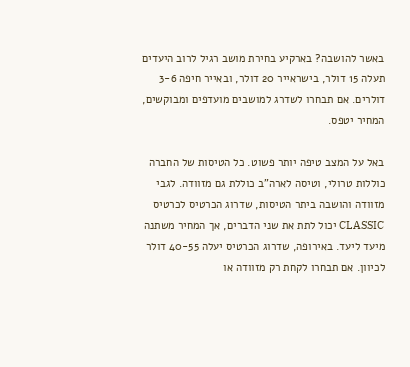באשר להושבה? בארקיע בחירת מושב רגיל לרוב היעדים תעלה 15 דולר, בישראייר 20 דולר, ובאייר חיפה 3-6 דולרים. אם תבחרו לשדרג למושבים מועדפים ומבוקשים, המחיר יטפס.

באל על המצב טיפה יותר פשוט. כל הטיסות של החברה כוללות טרולי, וטיסה לארה"ב כוללת גם מזוודה. לגבי מזוודה והושבה ביתר הטיסות, שדרוג הכרטיס לכרטיס CLASSIC יכול לתת את שני הדברים, אך המחיר משתנה מיעד ליעד. באירופה, שדרוג הכרטיס יעלה 40-55 דולר לכיוון. אם תבחרו לקחת רק מזוודה או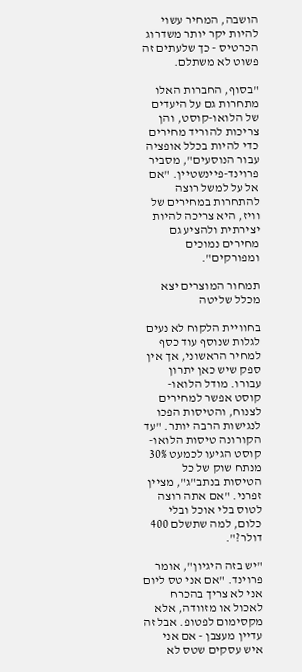הושבה, המחיר עשוי להיות יקר יותר משדרוג הכרטיס - כך שלעתים זה פשוט לא משתלם.

"בסוף, החברות האלו מתחרות גם על היעדים של הלואו-קוסט, והן צריכות להוריד מחירים כדי להיות בכלל אופציה עבור הנוסעים", מסביר פרוינד-פיינשטיין. "אם אל על למשל רוצה להתחרות במחירים של וויז, היא צריכה להיות יצירתית ולהציע גם מחירים נמוכים ומפורקים".

תמחור המוצרים יצא מכלל שליטה

בחוויית הלקוח לא נעים לגלות שנוסף עוד כסף למחיר הראשוני, אך אין ספק שיש כאן יתרון עבורו. מודל הלואו-קוסט אפשר למחירים לצנוח, והטיסות הפכו לנגישות הרבה יותר. "עד הקורונה טיסות הלואו-קוסט הגיעו לכמעט 30% מנתח שוק של כל הטיסות בנתב"ג", מציין זפרני. "אם אתה רוצה לטוס בלי אוכל ובלי כלום, למה שתשלם 400 דולר?".

"יש בזה היגיון", אומר פרוינד. "אם אני טס ליום אני לא צריך בהכרח לאכול או מזוודה, אלא מקסימום לפטופ. אבל זה עדיין מעצבן - אם אני איש עסקים שטס לא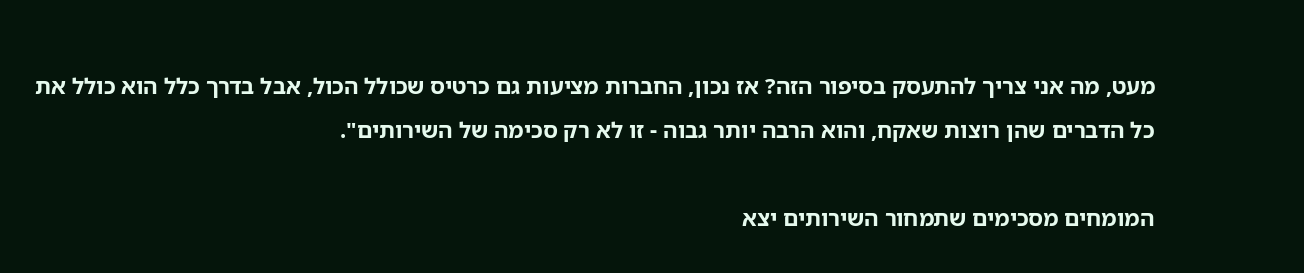מעט, מה אני צריך להתעסק בסיפור הזה? אז נכון, החברות מציעות גם כרטיס שכולל הכול, אבל בדרך כלל הוא כולל את כל הדברים שהן רוצות שאקח, והוא הרבה יותר גבוה - זו לא רק סכימה של השירותים".

המומחים מסכימים שתמחור השירותים יצא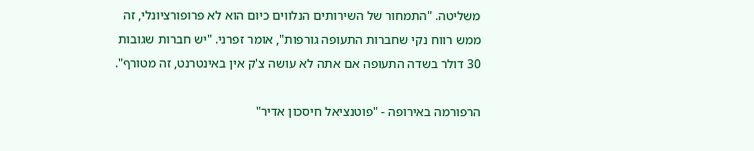משליטה. "התמחור של השירותים הנלווים כיום הוא לא פרופורציונלי, זה ממש רווח נקי שחברות התעופה גורפות", אומר זפרני. "יש חברות שגובות 30 דולר בשדה התעופה אם אתה לא עושה צ'ק אין באינטרנט, זה מטורף".

הרפורמה באירופה - "פוטנציאל חיסכון אדיר"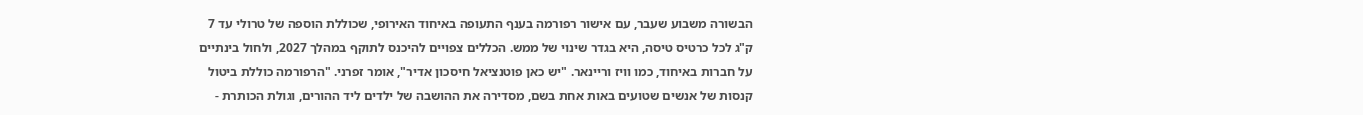הבשורה משבוע שעבר, עם אישור רפורמה בענף התעופה באיחוד האירופי, שכוללת הוספה של טרולי עד 7 ק"ג לכל כרטיס טיסה, היא בגדר שינוי של ממש. הכללים צפויים להיכנס לתוקף במהלך 2027, ולחול בינתיים על חברות באיחוד, כמו וויז וריינאר. "יש כאן פוטנציאל חיסכון אדיר", אומר זפרני. "הרפורמה כוללת ביטול קנסות של אנשים שטועים באות אחת בשם, מסדירה את ההושבה של ילדים ליד ההורים, וגולת הכותרת -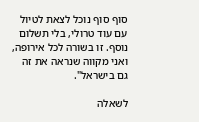סוף סוף נוכל לצאת לטיול עם עוד טרולי, בלי תשלום נוסף. זו בשורה לכל אירופה, ואני מקווה שנראה את זה גם בישראל".

לשאלה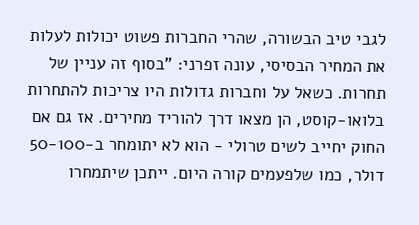לגבי טיב הבשורה, שהרי החברות פשוט יכולות לעלות את המחיר הבסיסי, עונה זפרני: "בסוף זה עניין של תחרות. כשאל על וחברות גדולות היו צריכות להתחרות בלואו-קוסט, הן מצאו דרך להוריד מחירים. אז גם אם החוק יחייב לשים טרולי - הוא לא יתומחר ב-50-100 דולר, כמו שלפעמים קורה היום. ייתכן שיתמחרו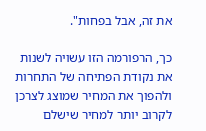את זה, אבל בפחות".

כך, הרפורמה הזו עשויה לשנות את נקודת הפתיחה של התחרות ולהפוך את המחיר שמוצג לצרכן לקרוב יותר למחיר שישלם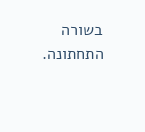בשורה התחתונה.